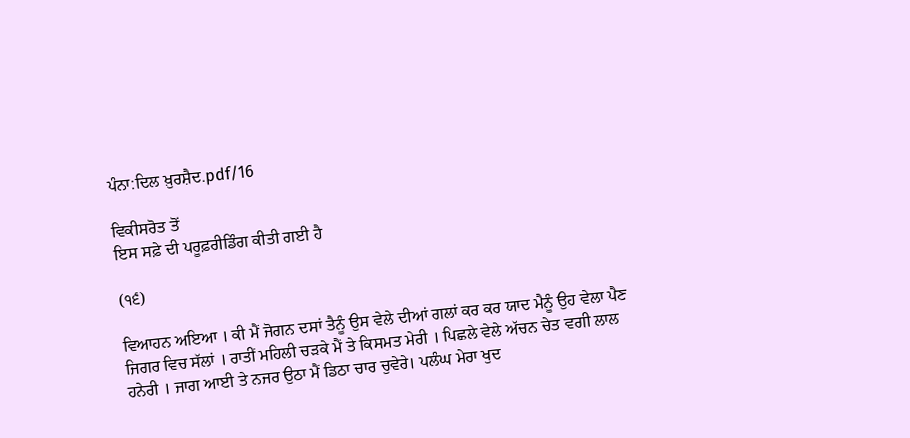ਪੰਨਾ:ਦਿਲ ਖ਼ੁਰਸ਼ੈਦ.pdf/16

ਵਿਕੀਸਰੋਤ ਤੋਂ
ਇਸ ਸਫ਼ੇ ਦੀ ਪਰੂਫ਼ਰੀਡਿੰਗ ਕੀਤੀ ਗਈ ਹੈ

(੧੬)

ਵਿਆਹਨ ਅਇਆ । ਕੀ ਮੈਂ ਜੋਗਨ ਦਸਾਂ ਤੈਨੂੰ ਉਸ ਵੇਲੇ ਦੀਆਂ ਗਲਾਂ ਕਰ ਕਰ ਯਾਦ ਮੈਨੂੰ ਉਹ ਵੇਲਾ ਪੈਣ ਜਿਗਰ ਵਿਚ ਸੱਲਾਂ । ਰਾਤੀਂ ਮਹਿਲੀ ਚੜਕੇ ਮੈਂ ਤੇ ਕਿਸਮਤ ਮੇਰੀ । ਪਿਛਲੇ ਵੇਲੇ ਅੱਚਨ ਚੇਤ ਵਗੀ ਲਾਲ ਹਨੇਰੀ । ਜਾਗ ਆਈ ਤੇ ਨਜਰ ਉਠਾ ਮੈਂ ਡਿਠਾ ਚਾਰ ਚੁਵੇਰੇ। ਪਲੰਘ ਮੇਰਾ ਖੁਦ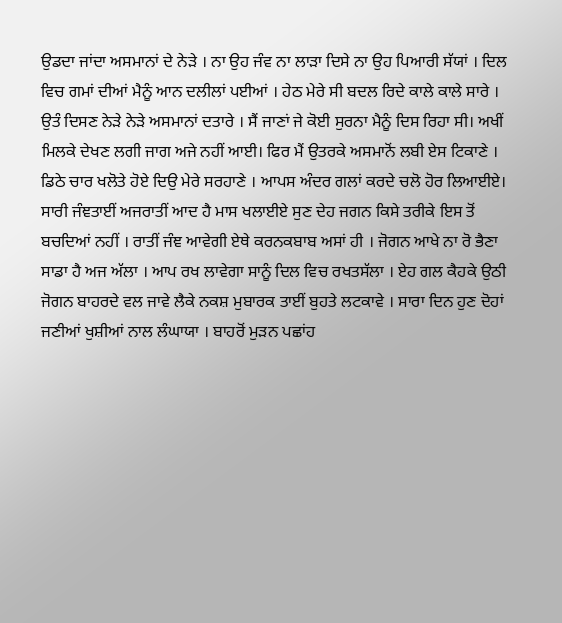ਉਡਦਾ ਜਾਂਦਾ ਅਸਮਾਨਾਂ ਦੇ ਨੇੜੇ । ਨਾ ਉਹ ਜੰਵ ਨਾ ਲਾੜਾ ਦਿਸੇ ਨਾ ਉਹ ਪਿਆਰੀ ਸੱਯਾਂ । ਦਿਲ ਵਿਚ ਗਮਾਂ ਦੀਆਂ ਮੈਨੂੰ ਆਨ ਦਲੀਲਾਂ ਪਈਆਂ । ਹੇਠ ਮੇਰੇ ਸੀ ਬਦਲ ਰਿਦੇ ਕਾਲੇ ਕਾਲੇ ਸਾਰੇ । ਉਤੰ ਦਿਸਣ ਨੇੜੇ ਨੇੜੇ ਅਸਮਾਨਾਂ ਦਤਾਰੇ । ਸੈਂ ਜਾਣਾਂ ਜੇ ਕੋਈ ਸੁਰਨਾ ਮੈਨੂੰ ਦਿਸ ਰਿਹਾ ਸੀ। ਅਖੀਂ ਮਿਲਕੇ ਦੇਖਣ ਲਗੀ ਜਾਗ ਅਜੇ ਨਹੀਂ ਆਈ। ਫਿਰ ਮੈਂ ਉਤਰਕੇ ਅਸਮਾਨੋਂ ਲਬੀ ਏਸ ਟਿਕਾਣੇ । ਡਿਠੇ ਚਾਰ ਖਲੋਤੇ ਹੋਏ ਦਿਉ ਮੇਰੇ ਸਰਹਾਣੇ । ਆਪਸ ਅੰਦਰ ਗਲਾਂ ਕਰਦੇ ਚਲੋ ਹੋਰ ਲਿਆਈਏ। ਸਾਰੀ ਜੰਞਤਾਈਂ ਅਜਰਾਤੀਂ ਆਦ ਹੈ ਮਾਸ ਖਲਾਈਏ ਸੁਣ ਦੇਹ ਜਗਨ ਕਿਸੇ ਤਰੀਕੇ ਇਸ ਤੋਂ ਬਚਦਿਆਂ ਨਹੀਂ । ਰਾਤੀਂ ਜੰਞ ਆਵੇਗੀ ਏਥੇ ਕਰਨਕਬਾਬ ਅਸਾਂ ਹੀ । ਜੋਗਨ ਆਖੇ ਨਾ ਰੋ ਭੈਣਾ ਸਾਡਾ ਹੈ ਅਜ ਅੱਲਾ । ਆਪ ਰਖ ਲਾਵੇਗਾ ਸਾਨੂੰ ਦਿਲ ਵਿਚ ਰਖਤਸੱਲਾ । ਏਹ ਗਲ ਕੈਹਕੇ ਉਠੀ ਜੋਗਨ ਬਾਹਰਦੇ ਵਲ ਜਾਵੇ ਲੈਕੇ ਨਕਸ਼ ਮੁਬਾਰਕ ਤਾਈਂ ਬੁਹਤੇ ਲਟਕਾਵੇ । ਸਾਰਾ ਦਿਨ ਹੁਣ ਦੋਹਾਂ ਜਣੀਆਂ ਖੁਸ਼ੀਆਂ ਨਾਲ ਲੰਘਾਯਾ । ਬਾਹਰੋਂ ਮੁੜਨ ਪਛਾਂਹ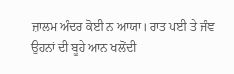ਜ਼ਾਲਮ ਅੰਦਰ ਕੋਈ ਨ ਆਯਾ। ਰਾਤ ਪਈ ਤੇ ਜੰਞ ਉਹਨਾਂ ਦੀ ਬੂਹੇ ਆਨ ਖਲੋਂਦੀ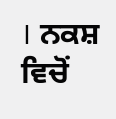। ਨਕਸ਼ ਵਿਚੋਂ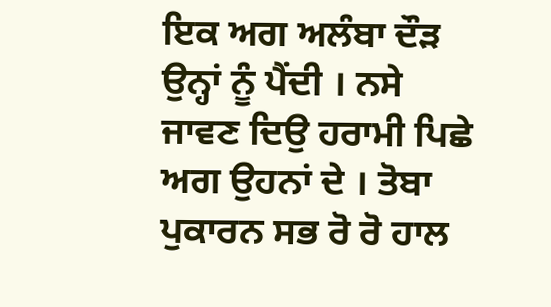ਇਕ ਅਗ ਅਲੰਬਾ ਦੌੜ ਉਨ੍ਹਾਂ ਨੂੰ ਪੈਂਦੀ । ਨਸੇ ਜਾਵਣ ਦਿਉ ਹਰਾਮੀ ਪਿਛੇ ਅਗ ਉਹਨਾਂ ਦੇ । ਤੋਬਾ ਪੁਕਾਰਨ ਸਭ ਰੋ ਰੋ ਹਾਲ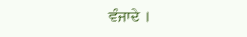ਵੰਜਾਦੇ ।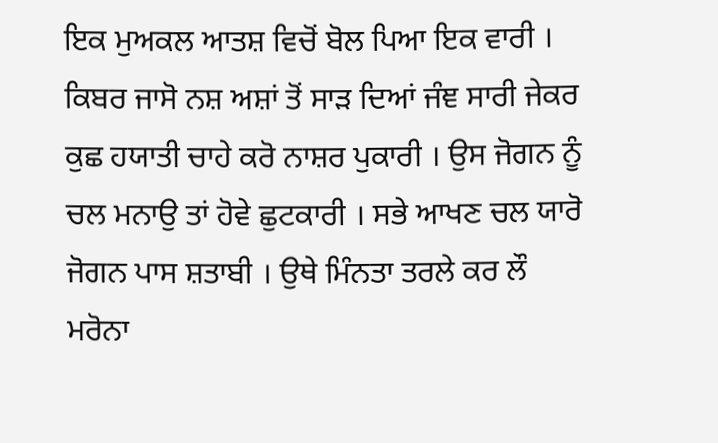ਇਕ ਮੁਅਕਲ ਆਤਸ਼ ਵਿਚੋਂ ਬੋਲ ਪਿਆ ਇਕ ਵਾਰੀ । ਕਿਬਰ ਜਾਸੋ ਨਸ਼ ਅਸ਼ਾਂ ਤੋਂ ਸਾੜ ਦਿਆਂ ਜੰਞ ਸਾਰੀ ਜੇਕਰ ਕੁਛ ਹਯਾਤੀ ਚਾਹੇ ਕਰੋ ਨਾਸ਼ਰ ਪੁਕਾਰੀ । ਉਸ ਜੋਗਨ ਨੂੰ ਚਲ ਮਨਾਉ ਤਾਂ ਹੋਵੇ ਛੁਟਕਾਰੀ । ਸਭੇ ਆਖਣ ਚਲ ਯਾਰੋ ਜੋਗਨ ਪਾਸ ਸ਼ਤਾਬੀ । ਉਥੇ ਮਿੰਨਤਾ ਤਰਲੇ ਕਰ ਲੌ ਮਰੋਨਾ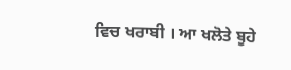ਵਿਚ ਖਰਾਬੀ । ਆ ਖਲੋਤੇ ਬੂਹੇ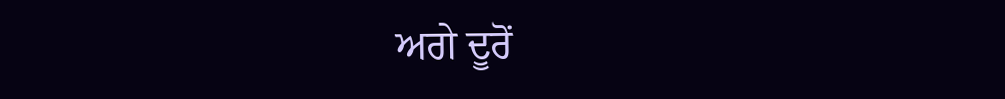ਅਗੇ ਦੂਰੋਂ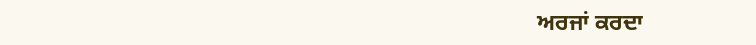ਅਰਜਾਂ ਕਰਦਾ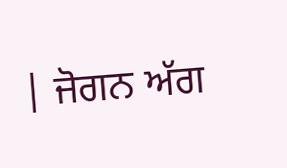| ਜੋਗਨ ਅੱਗ